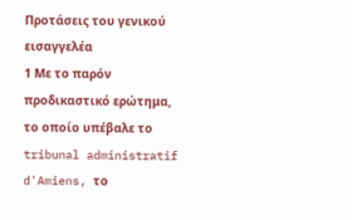Προτάσεις του γενικού εισαγγελέα
1 Με τo παρόν προδικαστικό ερώτημα, το οποίο υπέβαλε το tribunal administratif d'Amiens, το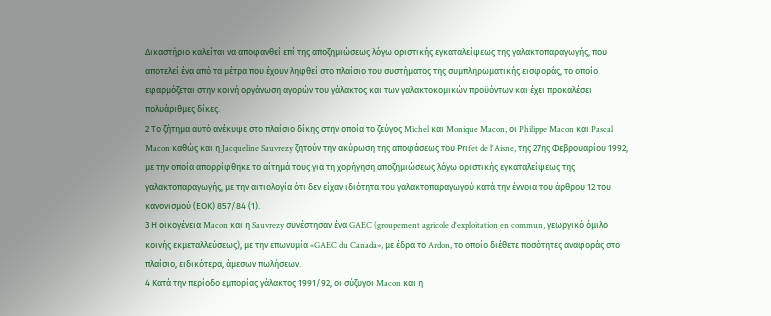Δικαστήριο καλείται να αποφανθεί επί της αποζημιώσεως λόγω οριστικής εγκαταλείψεως της γαλακτοπαραγωγής, που αποτελεί ένα από τα μέτρα που έχουν ληφθεί στο πλαίσιο του συστήματος της συμπληρωματικής εισφοράς, το οποίο εφαρμόζεται στην κοινή οργάνωση αγορών του γάλακτος και των γαλακτοκομικών προϋόντων και έχει προκαλέσει πολυάριθμες δίκες.
2 Το ζήτημα αυτό ανέκυψε στο πλαίσιο δίκης στην οποία το ζεύγος Michel και Monique Macon, οι Philippe Macon και Pascal Macon καθώς και η Jacqueline Sauvrezy ζητούν την ακύρωση της αποφάσεως του Prιfet de l'Aisne, της 27ης Φεβρουαρίου 1992, με την οποία απορρίφθηκε το αίτημά τους για τη χορήγηση αποζημιώσεως λόγω οριστικής εγκαταλείψεως της γαλακτοπαραγωγής, με την αιτιολογία ότι δεν είχαν ιδιότητα του γαλακτοπαραγωγού κατά την έννοια του άρθρου 12 του κανονισμού (ΕΟΚ) 857/84 (1).
3 Η οικογένεια Macon και η Sauvrezy συνέστησαν ένα GAEC (groupement agricole d'exploitation en commun, γεωργικό όμιλο κοινής εκμεταλλεύσεως), με την επωνυμία «GAEC du Canada», με έδρα το Ardon, το οποίο διέθετε ποσότητες αναφοράς στο πλαίσιο, ειδικότερα, άμεσων πωλήσεων.
4 Κατά την περίοδο εμπορίας γάλακτος 1991/92, οι σύζυγοι Macon και η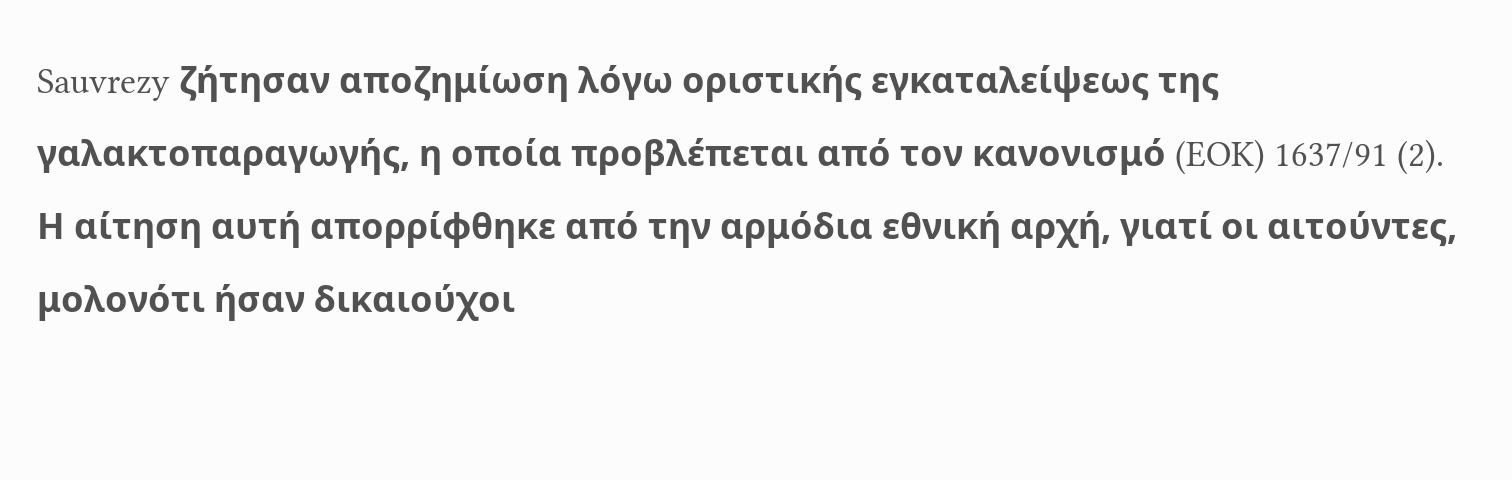Sauvrezy ζήτησαν αποζημίωση λόγω οριστικής εγκαταλείψεως της γαλακτοπαραγωγής, η οποία προβλέπεται από τον κανονισμό (EOK) 1637/91 (2). Η αίτηση αυτή απορρίφθηκε από την αρμόδια εθνική αρχή, γιατί οι αιτούντες, μολονότι ήσαν δικαιούχοι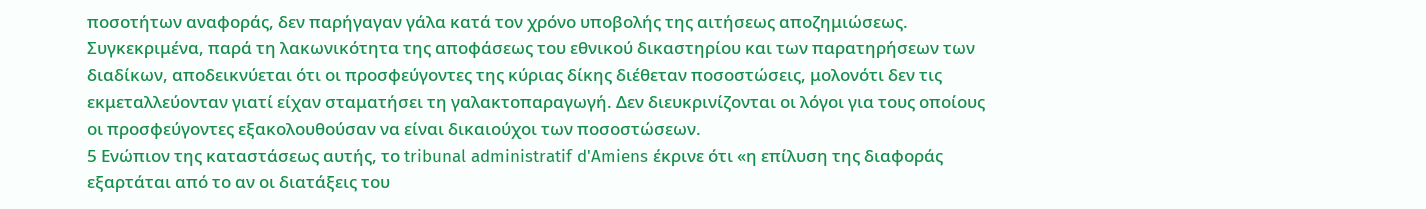ποσοτήτων αναφοράς, δεν παρήγαγαν γάλα κατά τον χρόνο υποβολής της αιτήσεως αποζημιώσεως. Συγκεκριμένα, παρά τη λακωνικότητα της αποφάσεως του εθνικού δικαστηρίου και των παρατηρήσεων των διαδίκων, αποδεικνύεται ότι οι προσφεύγοντες της κύριας δίκης διέθεταν ποσοστώσεις, μολονότι δεν τις εκμεταλλεύονταν γιατί είχαν σταματήσει τη γαλακτοπαραγωγή. Δεν διευκρινίζονται οι λόγοι για τους οποίους οι προσφεύγοντες εξακολουθούσαν να είναι δικαιούχοι των ποσοστώσεων.
5 Ενώπιον της καταστάσεως αυτής, το tribunal administratif d'Amiens έκρινε ότι «η επίλυση της διαφοράς εξαρτάται από το αν οι διατάξεις του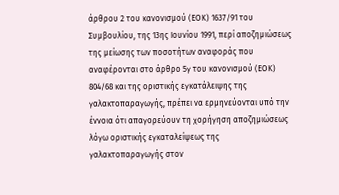άρθρου 2 του κανονισμού (ΕΟΚ) 1637/91 του Συμβουλίου, της 13ης Ιουνίου 1991, περί αποζημιώσεως της μείωσης των ποσοτήτων αναφοράς που αναφέρονται στο άρθρο 5γ του κανονισμού (ΕΟΚ) 804/68 και της οριστικής εγκατάλειψης της γαλακτοπαραγωγής, πρέπει να ερμηνεύονται υπό την έννοια ότι απαγορεύουν τη χορήγηση αποζημιώσεως λόγω οριστικής εγκαταλείψεως της γαλακτοπαραγωγής στον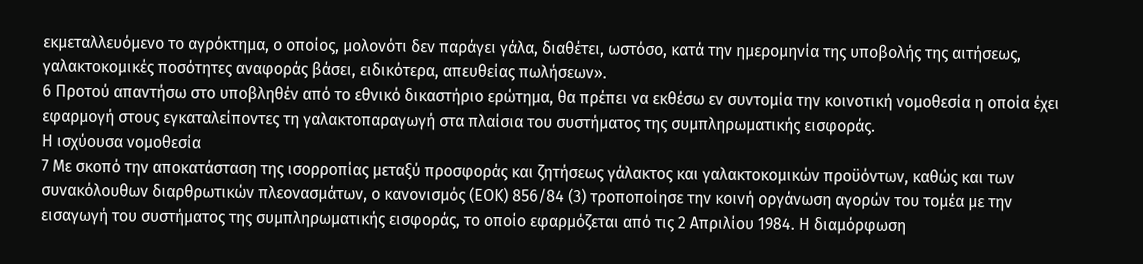εκμεταλλευόμενο το αγρόκτημα, ο οποίος, μολονότι δεν παράγει γάλα, διαθέτει, ωστόσο, κατά την ημερομηνία της υποβολής της αιτήσεως, γαλακτοκομικές ποσότητες αναφοράς βάσει, ειδικότερα, απευθείας πωλήσεων».
6 Προτού απαντήσω στο υποβληθέν από το εθνικό δικαστήριο ερώτημα, θα πρέπει να εκθέσω εν συντομία την κοινοτική νομοθεσία η οποία έχει εφαρμογή στους εγκαταλείποντες τη γαλακτοπαραγωγή στα πλαίσια του συστήματος της συμπληρωματικής εισφοράς.
Η ισχύουσα νομοθεσία
7 Με σκοπό την αποκατάσταση της ισορροπίας μεταξύ προσφοράς και ζητήσεως γάλακτος και γαλακτοκομικών προϋόντων, καθώς και των συνακόλουθων διαρθρωτικών πλεονασμάτων, ο κανονισμός (ΕΟΚ) 856/84 (3) τροποποίησε την κοινή οργάνωση αγορών του τομέα με την εισαγωγή του συστήματος της συμπληρωματικής εισφοράς, το οποίο εφαρμόζεται από τις 2 Απριλίου 1984. Η διαμόρφωση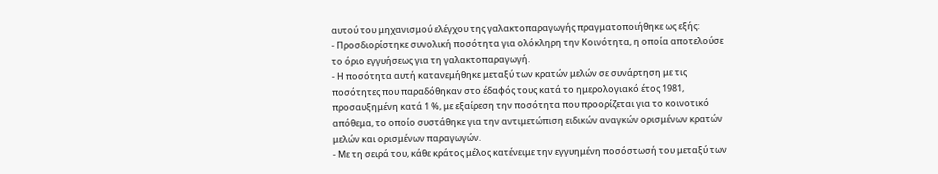αυτού του μηχανισμού ελέγχου της γαλακτοπαραγωγής πραγματοποιήθηκε ως εξής:
- Προσδιορίστηκε συνολική ποσότητα για ολόκληρη την Κοινότητα, η οποία αποτελούσε το όριο εγγυήσεως για τη γαλακτοπαραγωγή.
- Η ποσότητα αυτή κατανεμήθηκε μεταξύ των κρατών μελών σε συνάρτηση με τις ποσότητες που παραδόθηκαν στο έδαφός τους κατά το ημερολογιακό έτος 1981, προσαυξημένη κατά 1 %, με εξαίρεση την ποσότητα που προορίζεται για το κοινοτικό απόθεμα, το οποίο συστάθηκε για την αντιμετώπιση ειδικών αναγκών ορισμένων κρατών μελών και ορισμένων παραγωγών.
- Με τη σειρά του, κάθε κράτος μέλος κατένειμε την εγγυημένη ποσόστωσή του μεταξύ των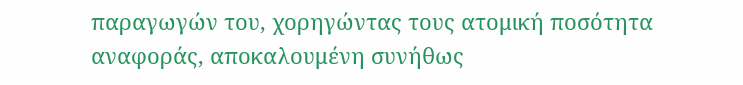παραγωγών του, χορηγώντας τους ατομική ποσότητα αναφοράς, αποκαλουμένη συνήθως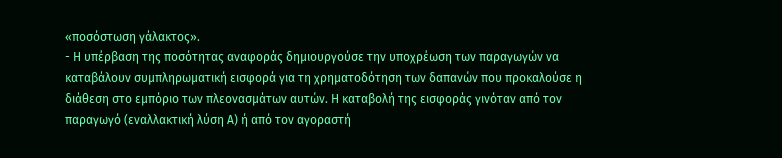«ποσόστωση γάλακτος».
- Η υπέρβαση της ποσότητας αναφοράς δημιουργούσε την υποχρέωση των παραγωγών να καταβάλουν συμπληρωματική εισφορά για τη χρηματοδότηση των δαπανών που προκαλούσε η διάθεση στο εμπόριο των πλεονασμάτων αυτών. Η καταβολή της εισφοράς γινόταν από τον παραγωγό (εναλλακτική λύση Α) ή από τον αγοραστή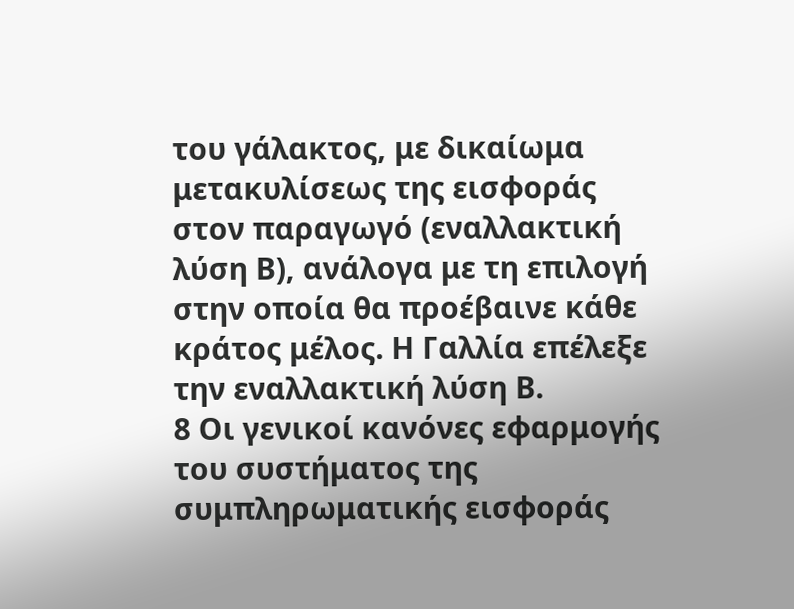του γάλακτος, με δικαίωμα μετακυλίσεως της εισφοράς στον παραγωγό (εναλλακτική λύση Β), ανάλογα με τη επιλογή στην οποία θα προέβαινε κάθε κράτος μέλος. Η Γαλλία επέλεξε την εναλλακτική λύση Β.
8 Οι γενικοί κανόνες εφαρμογής του συστήματος της συμπληρωματικής εισφοράς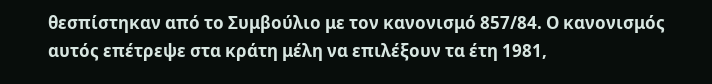θεσπίστηκαν από το Συμβούλιο με τον κανονισμό 857/84. Ο κανονισμός αυτός επέτρεψε στα κράτη μέλη να επιλέξουν τα έτη 1981,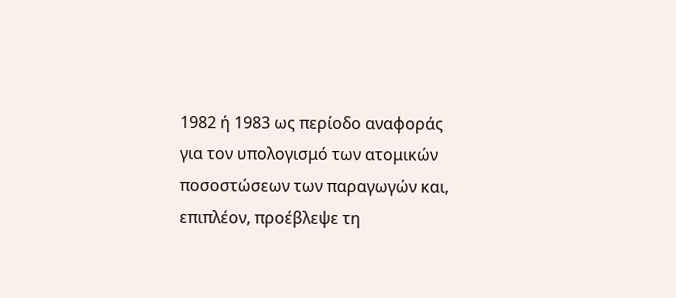1982 ή 1983 ως περίοδο αναφοράς για τον υπολογισμό των ατομικών ποσοστώσεων των παραγωγών και, επιπλέον, προέβλεψε τη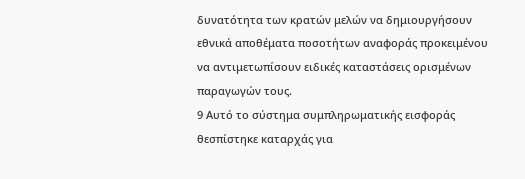δυνατότητα των κρατών μελών να δημιουργήσουν εθνικά αποθέματα ποσοτήτων αναφοράς προκειμένου να αντιμετωπίσουν ειδικές καταστάσεις ορισμένων παραγωγών τους.
9 Αυτό το σύστημα συμπληρωματικής εισφοράς θεσπίστηκε καταρχάς για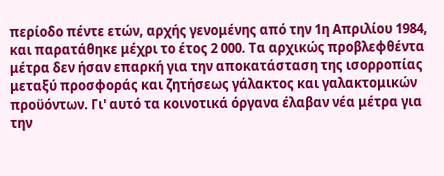περίοδο πέντε ετών, αρχής γενομένης από την 1η Απριλίου 1984, και παρατάθηκε μέχρι το έτος 2 000. Τα αρχικώς προβλεφθέντα μέτρα δεν ήσαν επαρκή για την αποκατάσταση της ισορροπίας μεταξύ προσφοράς και ζητήσεως γάλακτος και γαλακτομικών προϋόντων. Γι' αυτό τα κοινοτικά όργανα έλαβαν νέα μέτρα για την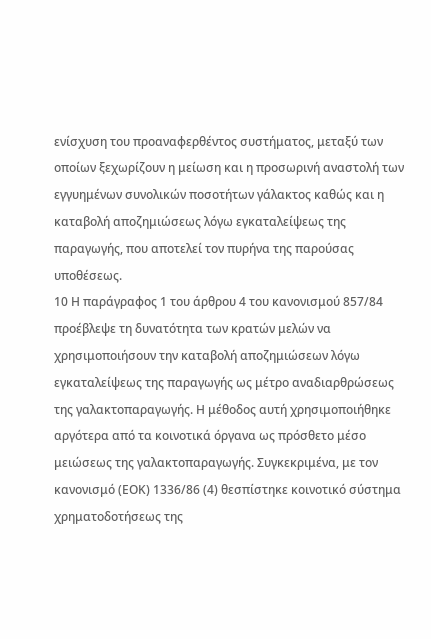ενίσχυση του προαναφερθέντος συστήματος, μεταξύ των οποίων ξεχωρίζουν η μείωση και η προσωρινή αναστολή των εγγυημένων συνολικών ποσοτήτων γάλακτος καθώς και η καταβολή αποζημιώσεως λόγω εγκαταλείψεως της παραγωγής, που αποτελεί τον πυρήνα της παρούσας υποθέσεως.
10 Η παράγραφος 1 του άρθρου 4 του κανονισμού 857/84 προέβλεψε τη δυνατότητα των κρατών μελών να χρησιμοποιήσουν την καταβολή αποζημιώσεων λόγω εγκαταλείψεως της παραγωγής ως μέτρο αναδιαρθρώσεως της γαλακτοπαραγωγής. Η μέθοδος αυτή χρησιμοποιήθηκε αργότερα από τα κοινοτικά όργανα ως πρόσθετο μέσο μειώσεως της γαλακτοπαραγωγής. Συγκεκριμένα, με τον κανονισμό (ΕΟΚ) 1336/86 (4) θεσπίστηκε κοινοτικό σύστημα χρηματοδοτήσεως της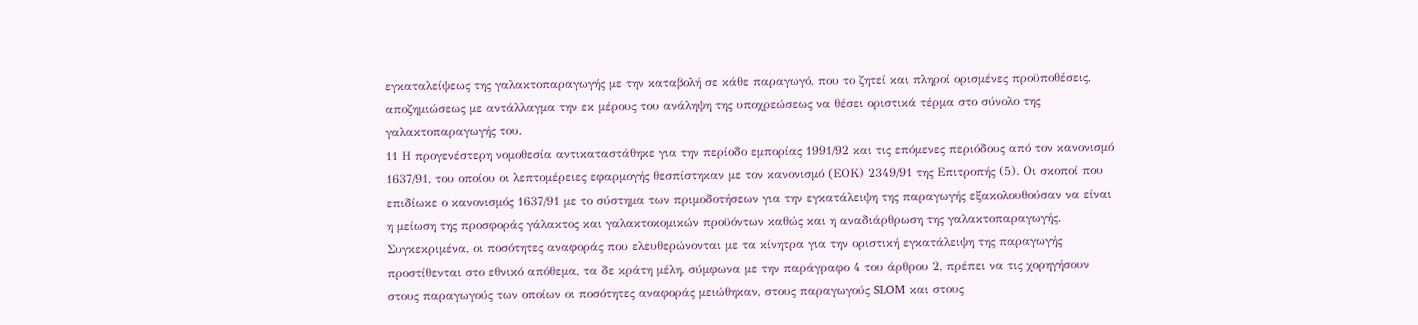εγκαταλείψεως της γαλακτοπαραγωγής με την καταβολή σε κάθε παραγωγό, που το ζητεί και πληροί ορισμένες προϋποθέσεις, αποζημιώσεως με αντάλλαγμα την εκ μέρους του ανάληψη της υποχρεώσεως να θέσει οριστικά τέρμα στο σύνολο της γαλακτοπαραγωγής του.
11 Η προγενέστερη νομοθεσία αντικαταστάθηκε για την περίοδο εμπορίας 1991/92 και τις επόμενες περιόδους από τον κανονισμό 1637/91, του οποίου οι λεπτομέρειες εφαρμογής θεσπίστηκαν με τον κανονισμό (EΟΚ) 2349/91 της Επιτροπής (5). Οι σκοποί που επιδίωκε ο κανονισμός 1637/91 με το σύστημα των πριμοδοτήσεων για την εγκατάλειψη της παραγωγής εξακολουθούσαν να είναι η μείωση της προσφοράς γάλακτος και γαλακτοκομικών προϋόντων καθώς και η αναδιάρθρωση της γαλακτοπαραγωγής. Συγκεκριμένα, οι ποσότητες αναφοράς που ελευθερώνονται με τα κίνητρα για την οριστική εγκατάλειψη της παραγωγής προστίθενται στο εθνικό απόθεμα, τα δε κράτη μέλη, σύμφωνα με την παράγραφο 4 του άρθρου 2, πρέπει να τις χορηγήσουν στους παραγωγούς των οποίων οι ποσότητες αναφοράς μειώθηκαν, στους παραγωγούς SLOM και στους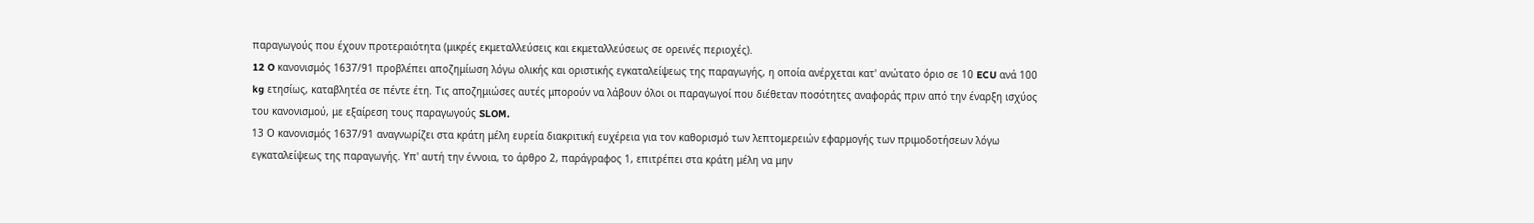παραγωγούς που έχουν προτεραιότητα (μικρές εκμεταλλεύσεις και εκμεταλλεύσεως σε ορεινές περιοχές).
12 O κανονισμός 1637/91 προβλέπει αποζημίωση λόγω ολικής και οριστικής εγκαταλείψεως της παραγωγής, η οποία ανέρχεται κατ' ανώτατο όριο σε 10 ECU ανά 100 kg ετησίως, καταβλητέα σε πέντε έτη. Τις αποζημιώσες αυτές μπορούν να λάβουν όλοι οι παραγωγοί που διέθεταν ποσότητες αναφοράς πριν από την έναρξη ισχύος του κανονισμού, με εξαίρεση τους παραγωγούς SLOM.
13 Ο κανονισμός 1637/91 αναγνωρίζει στα κράτη μέλη ευρεία διακριτική ευχέρεια για τον καθορισμό των λεπτομερειών εφαρμογής των πριμοδοτήσεων λόγω εγκαταλείψεως της παραγωγής. Υπ' αυτή την έννοια, το άρθρο 2, παράγραφος 1, επιτρέπει στα κράτη μέλη να μην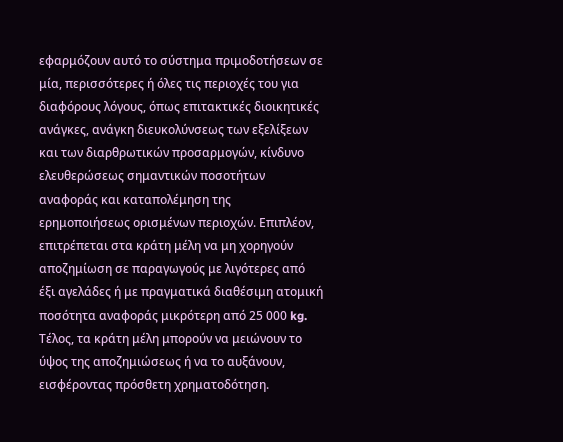εφαρμόζουν αυτό το σύστημα πριμοδοτήσεων σε μία, περισσότερες ή όλες τις περιοχές του για διαφόρους λόγους, όπως επιτακτικές διοικητικές ανάγκες, ανάγκη διευκολύνσεως των εξελίξεων και των διαρθρωτικών προσαρμογών, κίνδυνο ελευθερώσεως σημαντικών ποσοτήτων αναφοράς και καταπολέμηση της ερημοποιήσεως ορισμένων περιοχών. Επιπλέον, επιτρέπεται στα κράτη μέλη να μη χορηγούν αποζημίωση σε παραγωγούς με λιγότερες από έξι αγελάδες ή με πραγματικά διαθέσιμη ατομική ποσότητα αναφοράς μικρότερη από 25 000 kg. Τέλος, τα κράτη μέλη μπορούν να μειώνουν το ύψος της αποζημιώσεως ή να το αυξάνουν, εισφέροντας πρόσθετη χρηματοδότηση.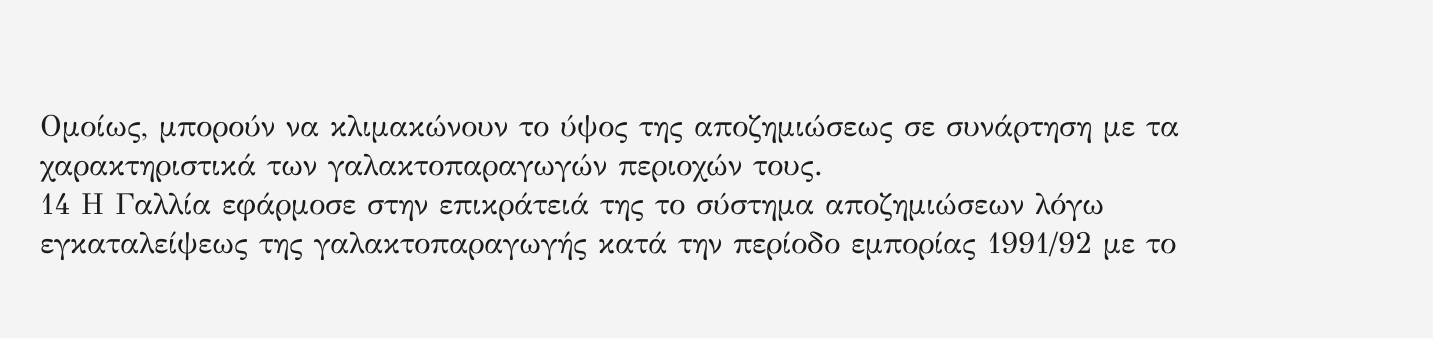Ομοίως, μπορούν να κλιμακώνουν το ύψος της αποζημιώσεως σε συνάρτηση με τα χαρακτηριστικά των γαλακτοπαραγωγών περιοχών τους.
14 Η Γαλλία εφάρμοσε στην επικράτειά της το σύστημα αποζημιώσεων λόγω εγκαταλείψεως της γαλακτοπαραγωγής κατά την περίοδο εμπορίας 1991/92 με το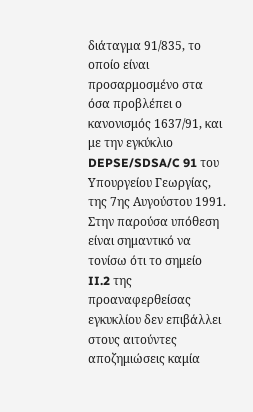διάταγμα 91/835, το οποίο είναι προσαρμοσμένο στα όσα προβλέπει ο κανονισμός 1637/91, και με την εγκύκλιο DEPSE/SDSA/C 91 του Υπουργείου Γεωργίας, της 7ης Αυγούστου 1991. Στην παρούσα υπόθεση είναι σημαντικό να τονίσω ότι το σημείο II.2 της προαναφερθείσας εγκυκλίου δεν επιβάλλει στους αιτούντες αποζημιώσεις καμία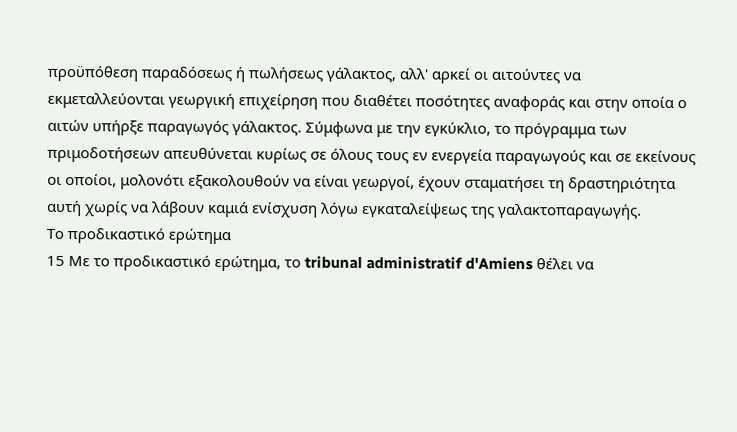προϋπόθεση παραδόσεως ή πωλήσεως γάλακτος, αλλ' αρκεί οι αιτούντες να εκμεταλλεύονται γεωργική επιχείρηση που διαθέτει ποσότητες αναφοράς και στην οποία ο αιτών υπήρξε παραγωγός γάλακτος. Σύμφωνα με την εγκύκλιο, το πρόγραμμα των πριμοδοτήσεων απευθύνεται κυρίως σε όλους τους εν ενεργεία παραγωγούς και σε εκείνους οι οποίοι, μολονότι εξακολουθούν να είναι γεωργοί, έχουν σταματήσει τη δραστηριότητα αυτή χωρίς να λάβουν καμιά ενίσχυση λόγω εγκαταλείψεως της γαλακτοπαραγωγής.
Το προδικαστικό ερώτημα
15 Με το προδικαστικό ερώτημα, το tribunal administratif d'Amiens θέλει να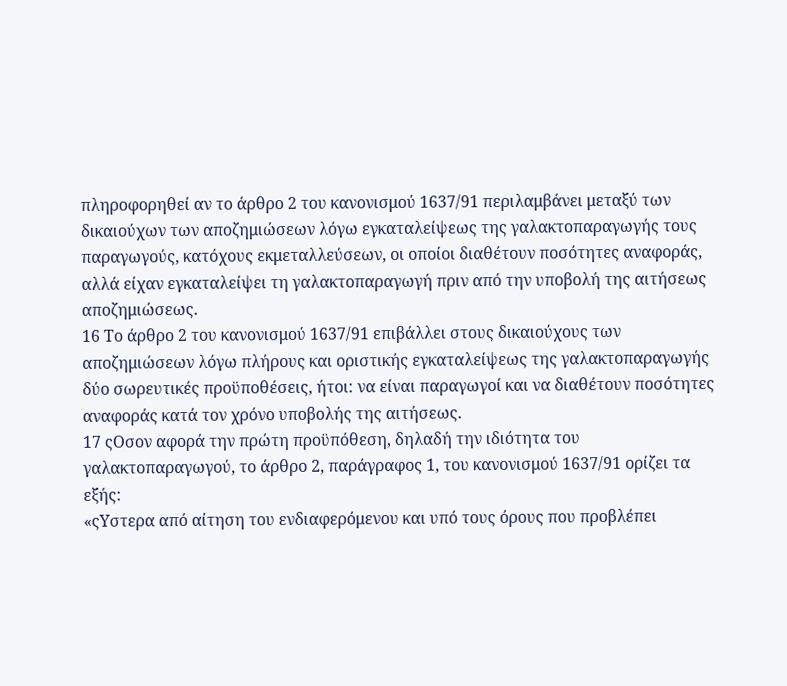πληροφορηθεί αν το άρθρο 2 του κανονισμού 1637/91 περιλαμβάνει μεταξύ των δικαιούχων των αποζημιώσεων λόγω εγκαταλείψεως της γαλακτοπαραγωγής τους παραγωγούς, κατόχους εκμεταλλεύσεων, οι οποίοι διαθέτουν ποσότητες αναφοράς, αλλά είχαν εγκαταλείψει τη γαλακτοπαραγωγή πριν από την υποβολή της αιτήσεως αποζημιώσεως.
16 Το άρθρο 2 του κανονισμού 1637/91 επιβάλλει στους δικαιούχους των αποζημιώσεων λόγω πλήρους και οριστικής εγκαταλείψεως της γαλακτοπαραγωγής δύο σωρευτικές προϋποθέσεις, ήτοι: να είναι παραγωγοί και να διαθέτουν ποσότητες αναφοράς κατά τον χρόνο υποβολής της αιτήσεως.
17 ςΟσον αφορά την πρώτη προϋπόθεση, δηλαδή την ιδιότητα του γαλακτοπαραγωγού, το άρθρο 2, παράγραφος 1, του κανονισμού 1637/91 ορίζει τα εξής:
«ςΥστερα από αίτηση του ενδιαφερόμενου και υπό τους όρους που προβλέπει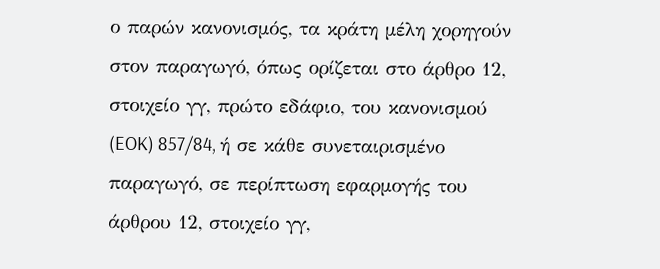ο παρών κανονισμός, τα κράτη μέλη χορηγούν στον παραγωγό, όπως ορίζεται στο άρθρο 12, στοιχείο γγ, πρώτο εδάφιο, του κανονισμού (EOK) 857/84, ή σε κάθε συνεταιρισμένο παραγωγό, σε περίπτωση εφαρμογής του άρθρου 12, στοιχείο γγ,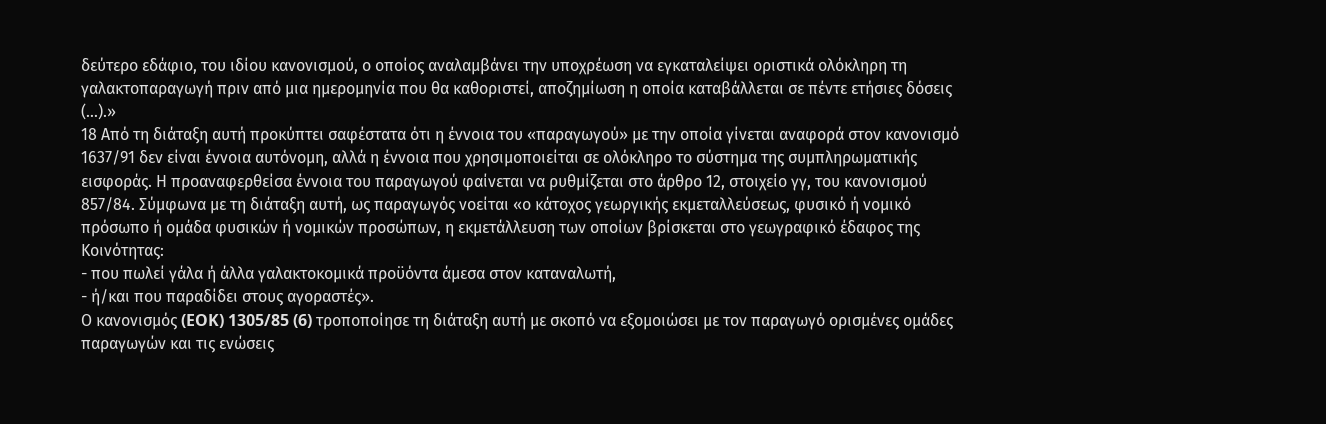δεύτερο εδάφιο, του ιδίου κανονισμού, ο οποίος αναλαμβάνει την υποχρέωση να εγκαταλείψει οριστικά ολόκληρη τη γαλακτοπαραγωγή πριν από μια ημερομηνία που θα καθοριστεί, αποζημίωση η οποία καταβάλλεται σε πέντε ετήσιες δόσεις (...).»
18 Από τη διάταξη αυτή προκύπτει σαφέστατα ότι η έννοια του «παραγωγού» με την οποία γίνεται αναφορά στον κανονισμό 1637/91 δεν είναι έννοια αυτόνομη, αλλά η έννοια που χρησιμοποιείται σε ολόκληρο το σύστημα της συμπληρωματικής εισφοράς. Η προαναφερθείσα έννοια του παραγωγού φαίνεται να ρυθμίζεται στο άρθρο 12, στοιχείο γγ, του κανονισμού 857/84. Σύμφωνα με τη διάταξη αυτή, ως παραγωγός νοείται «ο κάτοχος γεωργικής εκμεταλλεύσεως, φυσικό ή νομικό πρόσωπο ή ομάδα φυσικών ή νομικών προσώπων, η εκμετάλλευση των οποίων βρίσκεται στο γεωγραφικό έδαφος της Κοινότητας:
- που πωλεί γάλα ή άλλα γαλακτοκομικά προϋόντα άμεσα στον καταναλωτή,
- ή/και που παραδίδει στους αγοραστές».
Ο κανονισμός (EOK) 1305/85 (6) τροποποίησε τη διάταξη αυτή με σκοπό να εξομοιώσει με τον παραγωγό ορισμένες ομάδες παραγωγών και τις ενώσεις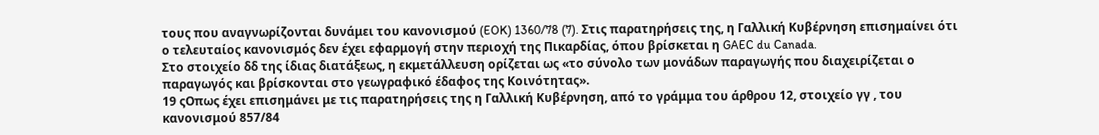τους που αναγνωρίζονται δυνάμει του κανονισμού (EOK) 1360/78 (7). Στις παρατηρήσεις της, η Γαλλική Κυβέρνηση επισημαίνει ότι ο τελευταίος κανονισμός δεν έχει εφαρμογή στην περιοχή της Πικαρδίας, όπου βρίσκεται η GAEC du Canada.
Στο στοιχείο δδ της ίδιας διατάξεως, η εκμετάλλευση ορίζεται ως «το σύνολο των μονάδων παραγωγής που διαχειρίζεται ο παραγωγός και βρίσκονται στο γεωγραφικό έδαφος της Κοινότητας».
19 ςΟπως έχει επισημάνει με τις παρατηρήσεις της η Γαλλική Κυβέρνηση, από το γράμμα του άρθρου 12, στοιχείο γγ , του κανονισμού 857/84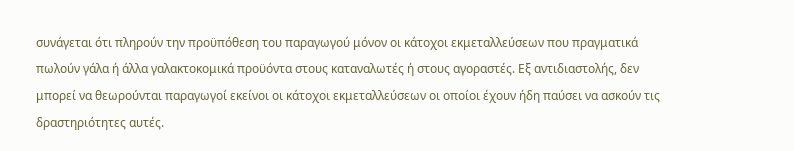συνάγεται ότι πληρούν την προϋπόθεση του παραγωγού μόνον οι κάτοχοι εκμεταλλεύσεων που πραγματικά πωλούν γάλα ή άλλα γαλακτοκομικά προϋόντα στους καταναλωτές ή στους αγοραστές. Εξ αντιδιαστολής, δεν μπορεί να θεωρούνται παραγωγοί εκείνοι οι κάτοχοι εκμεταλλεύσεων οι οποίοι έχουν ήδη παύσει να ασκούν τις δραστηριότητες αυτές.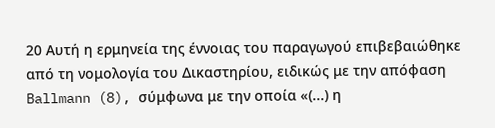20 Αυτή η ερμηνεία της έννοιας του παραγωγού επιβεβαιώθηκε από τη νομολογία του Δικαστηρίου, ειδικώς με την απόφαση Ballmann (8), σύμφωνα με την οποία «(...) η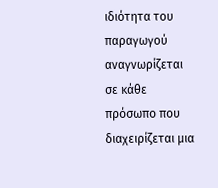ιδιότητα του παραγωγού αναγνωρίζεται σε κάθε πρόσωπο που διαχειρίζεται μια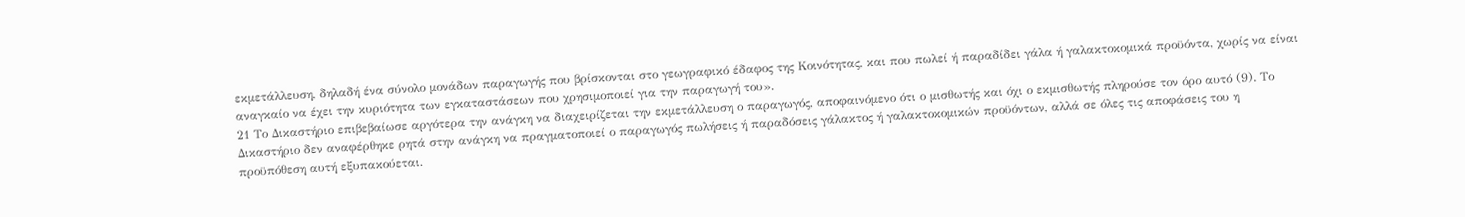εκμετάλλευση, δηλαδή ένα σύνολο μονάδων παραγωγής που βρίσκονται στο γεωγραφικό έδαφος της Κοινότητας, και που πωλεί ή παραδίδει γάλα ή γαλακτοκομικά προϋόντα, χωρίς να είναι αναγκαίο να έχει την κυριότητα των εγκαταστάσεων που χρησιμοποιεί για την παραγωγή του».
21 Το Δικαστήριο επιβεβαίωσε αργότερα την ανάγκη να διαχειρίζεται την εκμετάλλευση ο παραγωγός, αποφαινόμενο ότι ο μισθωτής και όχι ο εκμισθωτής πληρούσε τον όρο αυτό (9). Το Δικαστήριο δεν αναφέρθηκε ρητά στην ανάγκη να πραγματοποιεί ο παραγωγός πωλήσεις ή παραδόσεις γάλακτος ή γαλακτοκομικών προϋόντων, αλλά σε όλες τις αποφάσεις του η προϋπόθεση αυτή εξυπακούεται.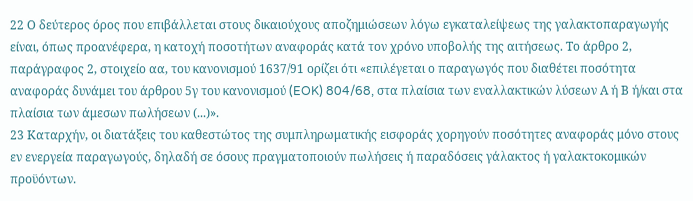22 Ο δεύτερος όρος που επιβάλλεται στους δικαιούχους αποζημιώσεων λόγω εγκαταλείψεως της γαλακτοπαραγωγής είναι, όπως προανέφερα, η κατοχή ποσοτήτων αναφοράς κατά τον χρόνο υποβολής της αιτήσεως. Το άρθρο 2, παράγραφος 2, στοιχείο αα, του κανονισμού 1637/91 ορίζει ότι «επιλέγεται ο παραγωγός που διαθέτει ποσότητα αναφοράς δυνάμει του άρθρου 5γ του κανονισμού (EOK) 804/68, στα πλαίσια των εναλλακτικών λύσεων Α ή Β ή/και στα πλαίσια των άμεσων πωλήσεων (...)».
23 Καταρχήν, οι διατάξεις του καθεστώτος της συμπληρωματικής εισφοράς χορηγούν ποσότητες αναφοράς μόνο στους εν ενεργεία παραγωγούς, δηλαδή σε όσους πραγματοποιούν πωλήσεις ή παραδόσεις γάλακτος ή γαλακτοκομικών προϋόντων.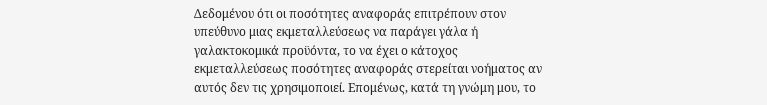Δεδομένου ότι οι ποσότητες αναφοράς επιτρέπουν στον υπεύθυνο μιας εκμεταλλεύσεως να παράγει γάλα ή γαλακτοκομικά προϋόντα, το να έχει ο κάτοχος εκμεταλλεύσεως ποσότητες αναφοράς στερείται νοήματος αν αυτός δεν τις χρησιμοποιεί. Επομένως, κατά τη γνώμη μου, το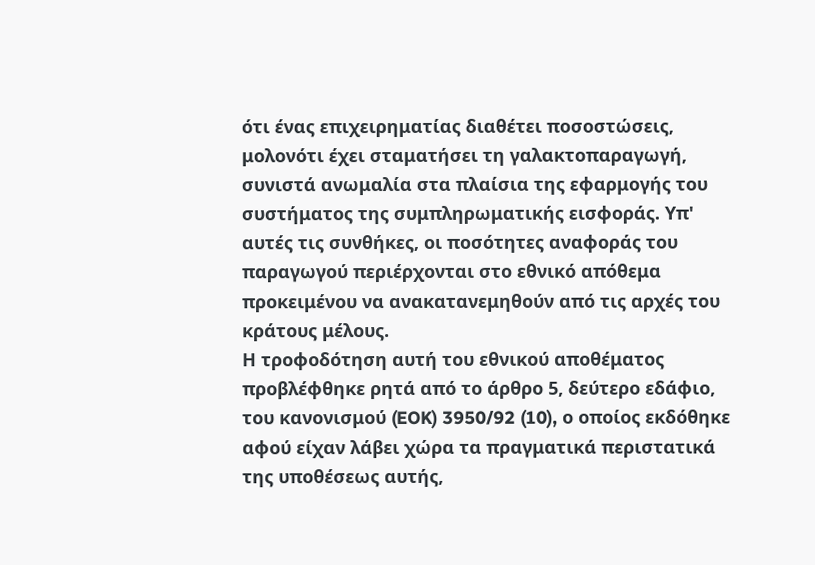ότι ένας επιχειρηματίας διαθέτει ποσοστώσεις, μολονότι έχει σταματήσει τη γαλακτοπαραγωγή, συνιστά ανωμαλία στα πλαίσια της εφαρμογής του συστήματος της συμπληρωματικής εισφοράς. Υπ' αυτές τις συνθήκες, οι ποσότητες αναφοράς του παραγωγού περιέρχονται στο εθνικό απόθεμα προκειμένου να ανακατανεμηθούν από τις αρχές του κράτους μέλους.
Η τροφοδότηση αυτή του εθνικού αποθέματος προβλέφθηκε ρητά από το άρθρο 5, δεύτερο εδάφιο, του κανονισμού (EOK) 3950/92 (10), ο οποίος εκδόθηκε αφού είχαν λάβει χώρα τα πραγματικά περιστατικά της υποθέσεως αυτής,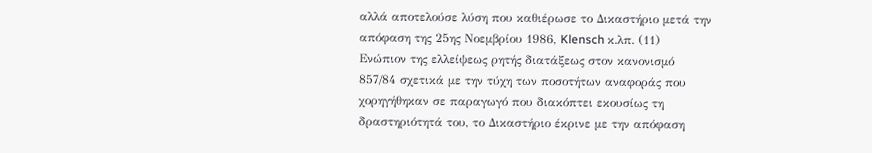αλλά αποτελούσε λύση που καθιέρωσε το Δικαστήριο μετά την απόφαση της 25ης Νοεμβρίου 1986, Klensch κ.λπ. (11) Ενώπιον της ελλείψεως ρητής διατάξεως στον κανονισμό 857/84 σχετικά με την τύχη των ποσοτήτων αναφοράς που χορηγήθηκαν σε παραγωγό που διακόπτει εκουσίως τη δραστηριότητά του, το Δικαστήριο έκρινε με την απόφαση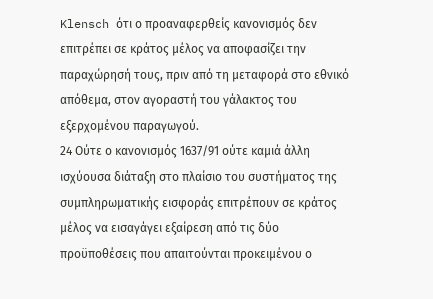Klensch ότι ο προαναφερθείς κανονισμός δεν επιτρέπει σε κράτος μέλος να αποφασίζει την παραχώρησή τους, πριν από τη μεταφορά στο εθνικό απόθεμα, στον αγοραστή του γάλακτος του εξερχομένου παραγωγού.
24 Ούτε ο κανονισμός 1637/91 ούτε καμιά άλλη ισχύουσα διάταξη στο πλαίσιο του συστήματος της συμπληρωματικής εισφοράς επιτρέπουν σε κράτος μέλος να εισαγάγει εξαίρεση από τις δύο προϋποθέσεις που απαιτούνται προκειμένου ο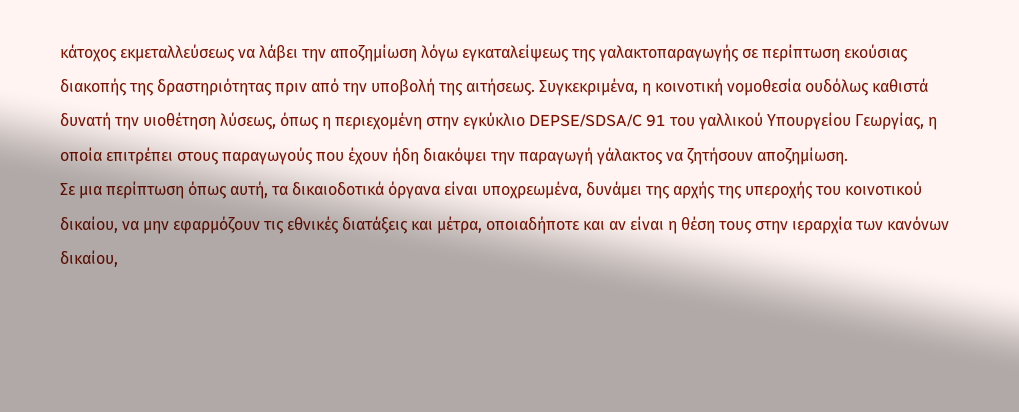κάτοχος εκμεταλλεύσεως να λάβει την αποζημίωση λόγω εγκαταλείψεως της γαλακτοπαραγωγής σε περίπτωση εκούσιας διακοπής της δραστηριότητας πριν από την υποβολή της αιτήσεως. Συγκεκριμένα, η κοινοτική νομοθεσία ουδόλως καθιστά δυνατή την υιοθέτηση λύσεως, όπως η περιεχομένη στην εγκύκλιο DEPSE/SDSA/C 91 του γαλλικού Υπουργείου Γεωργίας, η οποία επιτρέπει στους παραγωγούς που έχουν ήδη διακόψει την παραγωγή γάλακτος να ζητήσουν αποζημίωση.
Σε μια περίπτωση όπως αυτή, τα δικαιοδοτικά όργανα είναι υποχρεωμένα, δυνάμει της αρχής της υπεροχής του κοινοτικού δικαίου, να μην εφαρμόζουν τις εθνικές διατάξεις και μέτρα, οποιαδήποτε και αν είναι η θέση τους στην ιεραρχία των κανόνων δικαίου,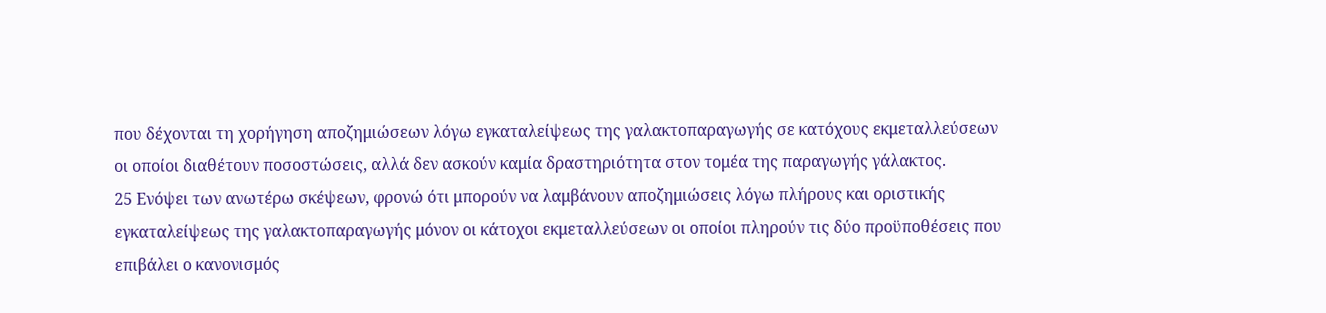που δέχονται τη χορήγηση αποζημιώσεων λόγω εγκαταλείψεως της γαλακτοπαραγωγής σε κατόχους εκμεταλλεύσεων οι οποίοι διαθέτουν ποσοστώσεις, αλλά δεν ασκούν καμία δραστηριότητα στον τομέα της παραγωγής γάλακτος.
25 Ενόψει των ανωτέρω σκέψεων, φρονώ ότι μπορούν να λαμβάνουν αποζημιώσεις λόγω πλήρους και οριστικής εγκαταλείψεως της γαλακτοπαραγωγής μόνον οι κάτοχοι εκμεταλλεύσεων οι οποίοι πληρούν τις δύο προϋποθέσεις που επιβάλει ο κανονισμός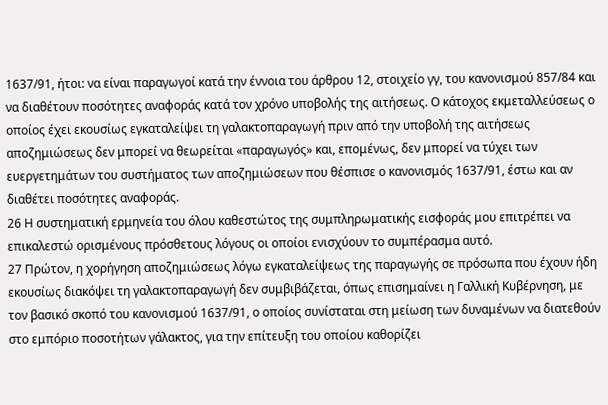1637/91, ήτοι: να είναι παραγωγοί κατά την έννοια του άρθρου 12, στοιχείο γγ, του κανονισμού 857/84 και να διαθέτουν ποσότητες αναφοράς κατά τον χρόνο υποβολής της αιτήσεως. Ο κάτοχος εκμεταλλεύσεως ο οποίος έχει εκουσίως εγκαταλείψει τη γαλακτοπαραγωγή πριν από την υποβολή της αιτήσεως αποζημιώσεως δεν μπορεί να θεωρείται «παραγωγός» και, επομένως, δεν μπορεί να τύχει των ευεργετημάτων του συστήματος των αποζημιώσεων που θέσπισε ο κανονισμός 1637/91, έστω και αν διαθέτει ποσότητες αναφοράς.
26 Η συστηματική ερμηνεία του όλου καθεστώτος της συμπληρωματικής εισφοράς μου επιτρέπει να επικαλεστώ ορισμένους πρόσθετους λόγους οι οποίοι ενισχύουν το συμπέρασμα αυτό.
27 Πρώτον, η χορήγηση αποζημιώσεως λόγω εγκαταλείψεως της παραγωγής σε πρόσωπα που έχουν ήδη εκουσίως διακόψει τη γαλακτοπαραγωγή δεν συμβιβάζεται, όπως επισημαίνει η Γαλλική Κυβέρνηση, με τον βασικό σκοπό του κανονισμού 1637/91, ο οποίος συνίσταται στη μείωση των δυναμένων να διατεθούν στο εμπόριο ποσοτήτων γάλακτος, για την επίτευξη του οποίου καθορίζει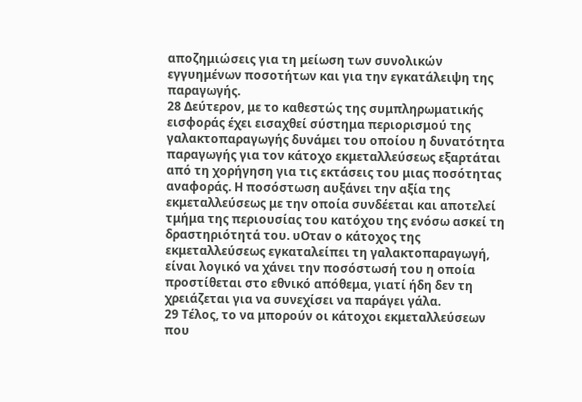αποζημιώσεις για τη μείωση των συνολικών εγγυημένων ποσοτήτων και για την εγκατάλειψη της παραγωγής.
28 Δεύτερον, με το καθεστώς της συμπληρωματικής εισφοράς έχει εισαχθεί σύστημα περιορισμού της γαλακτοπαραγωγής δυνάμει του οποίου η δυνατότητα παραγωγής για τον κάτοχο εκμεταλλεύσεως εξαρτάται από τη χορήγηση για τις εκτάσεις του μιας ποσότητας αναφοράς. Η ποσόστωση αυξάνει την αξία της εκμεταλλεύσεως με την οποία συνδέεται και αποτελεί τμήμα της περιουσίας του κατόχου της ενόσω ασκεί τη δραστηριότητά του. υΟταν ο κάτοχος της εκμεταλλεύσεως εγκαταλείπει τη γαλακτοπαραγωγή, είναι λογικό να χάνει την ποσόστωσή του η οποία προστίθεται στο εθνικό απόθεμα, γιατί ήδη δεν τη χρειάζεται για να συνεχίσει να παράγει γάλα.
29 Τέλος, το να μπορούν οι κάτοχοι εκμεταλλεύσεων που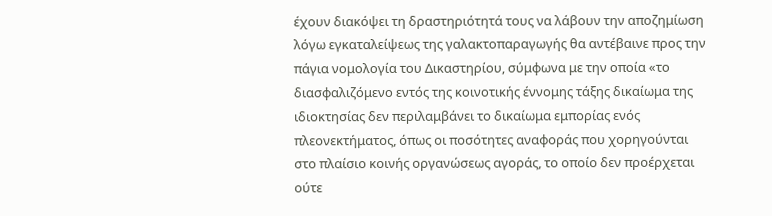έχουν διακόψει τη δραστηριότητά τους να λάβουν την αποζημίωση λόγω εγκαταλείψεως της γαλακτοπαραγωγής θα αντέβαινε προς την πάγια νομολογία του Δικαστηρίου, σύμφωνα με την οποία «το διασφαλιζόμενο εντός της κοινοτικής έννομης τάξης δικαίωμα της ιδιοκτησίας δεν περιλαμβάνει το δικαίωμα εμπορίας ενός πλεονεκτήματος, όπως οι ποσότητες αναφοράς που χορηγούνται στο πλαίσιο κοινής οργανώσεως αγοράς, το οποίο δεν προέρχεται ούτε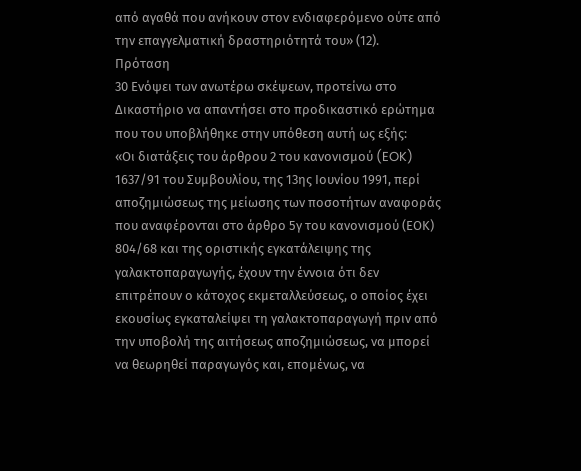από αγαθά που ανήκουν στον ενδιαφερόμενο ούτε από την επαγγελματική δραστηριότητά του» (12).
Πρόταση
30 Ενόψει των ανωτέρω σκέψεων, προτείνω στο Δικαστήριο να απαντήσει στο προδικαστικό ερώτημα που του υποβλήθηκε στην υπόθεση αυτή ως εξής:
«Οι διατάξεις του άρθρου 2 του κανονισμού (EOK) 1637/91 του Συμβουλίου, της 13ης Ιουνίου 1991, περί αποζημιώσεως της μείωσης των ποσοτήτων αναφοράς που αναφέρονται στο άρθρο 5γ του κανονισμού (ΕΟΚ) 804/68 και της οριστικής εγκατάλειψης της γαλακτοπαραγωγής, έχουν την έννοια ότι δεν επιτρέπουν ο κάτοχος εκμεταλλεύσεως, ο οποίος έχει εκουσίως εγκαταλείψει τη γαλακτοπαραγωγή πριν από την υποβολή της αιτήσεως αποζημιώσεως, να μπορεί να θεωρηθεί παραγωγός και, επομένως, να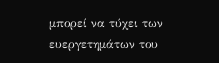μπορεί να τύχει των ευεργετημάτων του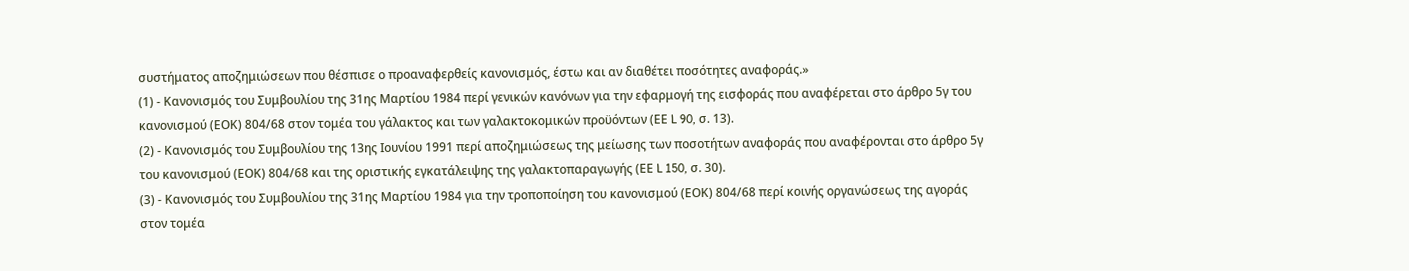συστήματος αποζημιώσεων που θέσπισε ο προαναφερθείς κανονισμός, έστω και αν διαθέτει ποσότητες αναφοράς.»
(1) - Κανονισμός του Συμβουλίου της 31ης Μαρτίου 1984 περί γενικών κανόνων για την εφαρμογή της εισφοράς που αναφέρεται στο άρθρο 5γ του κανονισμού (ΕΟΚ) 804/68 στον τομέα του γάλακτος και των γαλακτοκομικών προϋόντων (ΕΕ L 90, σ. 13).
(2) - Κανονισμός του Συμβουλίου της 13ης Ιουνίου 1991 περί αποζημιώσεως της μείωσης των ποσοτήτων αναφοράς που αναφέρονται στο άρθρο 5γ του κανονισμού (ΕΟΚ) 804/68 και της οριστικής εγκατάλειψης της γαλακτοπαραγωγής (ΕΕ L 150, σ. 30).
(3) - Κανονισμός του Συμβουλίου της 31ης Μαρτίου 1984 για την τροποποίηση του κανονισμού (ΕΟΚ) 804/68 περί κοινής οργανώσεως της αγοράς στον τομέα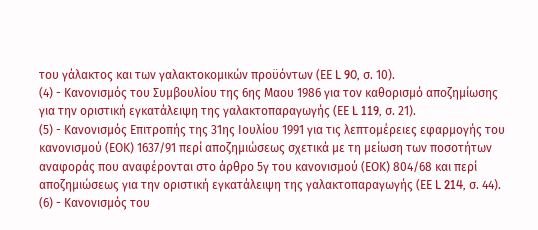του γάλακτος και των γαλακτοκομικών προϋόντων (ΕΕ L 90, σ. 10).
(4) - Κανονισμός του Συμβουλίου της 6ης Μαου 1986 για τον καθορισμό αποζημίωσης για την οριστική εγκατάλειψη της γαλακτοπαραγωγής (ΕΕ L 119, σ. 21).
(5) - Κανονισμός Επιτροπής της 31ης Ιουλίου 1991 για τις λεπτομέρειες εφαρμογής του κανονισμού (ΕΟΚ) 1637/91 περί αποζημιώσεως σχετικά με τη μείωση των ποσοτήτων αναφοράς που αναφέρονται στο άρθρο 5γ του κανονισμού (ΕΟΚ) 804/68 και περί αποζημιώσεως για την οριστική εγκατάλειψη της γαλακτοπαραγωγής (ΕΕ L 214, σ. 44).
(6) - Κανονισμός του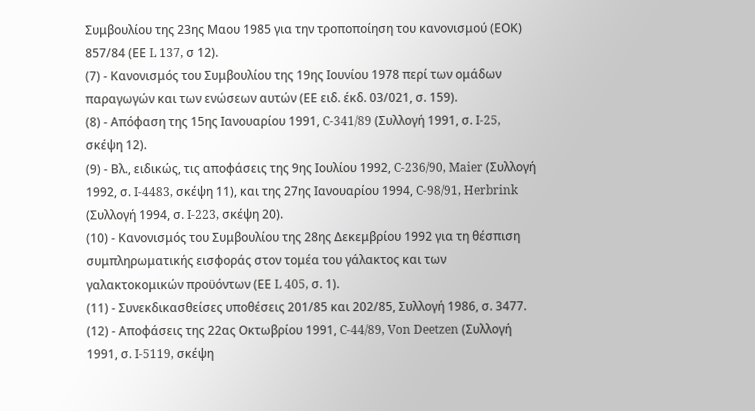Συμβουλίου της 23ης Μαου 1985 για την τροποποίηση του κανονισμού (ΕΟΚ) 857/84 (ΕΕ L 137, σ 12).
(7) - Κανονισμός του Συμβουλίου της 19ης Ιουνίου 1978 περί των ομάδων παραγωγών και των ενώσεων αυτών (ΕΕ ειδ. έκδ. 03/021, σ. 159).
(8) - Απόφαση της 15ης Ιανουαρίου 1991, C-341/89 (Συλλογή 1991, σ. I-25, σκέψη 12).
(9) - Βλ., ειδικώς, τις αποφάσεις της 9ης Ιουλίου 1992, C-236/90, Maier (Συλλογή 1992, σ. I-4483, σκέψη 11), και της 27ης Ιανουαρίου 1994, C-98/91, Herbrink (Συλλογή 1994, σ. I-223, σκέψη 20).
(10) - Κανονισμός του Συμβουλίου της 28ης Δεκεμβρίου 1992 για τη θέσπιση συμπληρωματικής εισφοράς στον τομέα του γάλακτος και των γαλακτοκομικών προϋόντων (ΕΕ L 405, σ. 1).
(11) - Συνεκδικασθείσες υποθέσεις 201/85 και 202/85, Συλλογή 1986, σ. 3477.
(12) - Αποφάσεις της 22ας Οκτωβρίου 1991, C-44/89, Von Deetzen (Συλλογή 1991, σ. I-5119, σκέψη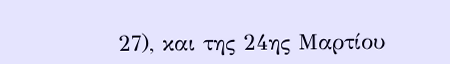27), και της 24ης Μαρτίου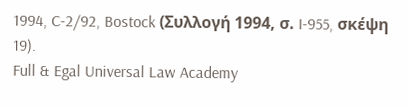1994, C-2/92, Bostock (Συλλογή 1994, σ. I-955, σκέψη 19).
Full & Egal Universal Law Academy